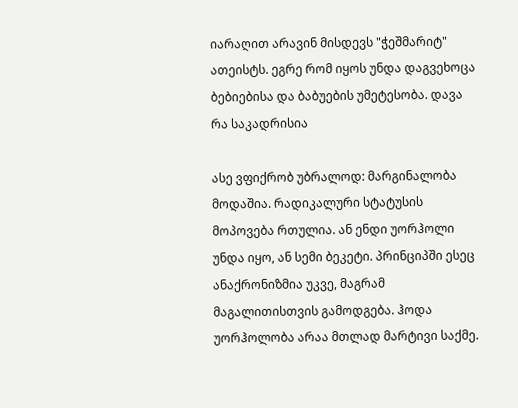იარაღით არავინ მისდევს "ჭეშმარიტ" ათეისტს. ეგრე რომ იყოს უნდა დაგვეხოცა ბებიებისა და ბაბუების უმეტესობა. დავა რა საკადრისია

ასე ვფიქრობ უბრალოდ: მარგინალობა მოდაშია. რადიკალური სტატუსის მოპოვება რთულია. ან ენდი უორჰოლი უნდა იყო, ან სემი ბეკეტი. პრინციპში ესეც ანაქრონიზმია უკვე, მაგრამ მაგალითისთვის გამოდგება. ჰოდა უორჰოლობა არაა მთლად მარტივი საქმე.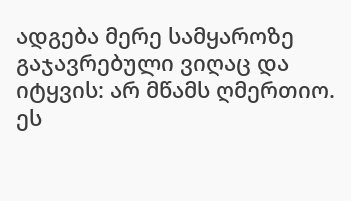ადგება მერე სამყაროზე გაჯავრებული ვიღაც და იტყვის: არ მწამს ღმერთიო. ეს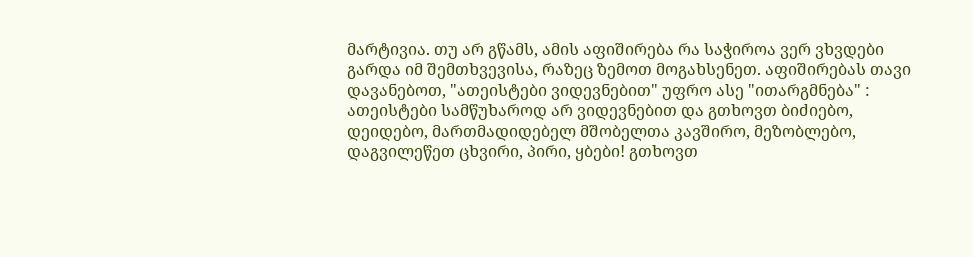მარტივია. თუ არ გწამს, ამის აფიშირება რა საჭიროა ვერ ვხვდები გარდა იმ შემთხვევისა, რაზეც ზემოთ მოგახსენეთ. აფიშირებას თავი დავანებოთ, "ათეისტები ვიდევნებით" უფრო ასე "ითარგმნება" : ათეისტები სამწუხაროდ არ ვიდევნებით და გთხოვთ ბიძიებო, დეიდებო, მართმადიდებელ მშობელთა კავშირო, მეზობლებო, დაგვილეწეთ ცხვირი, პირი, ყბები! გთხოვთ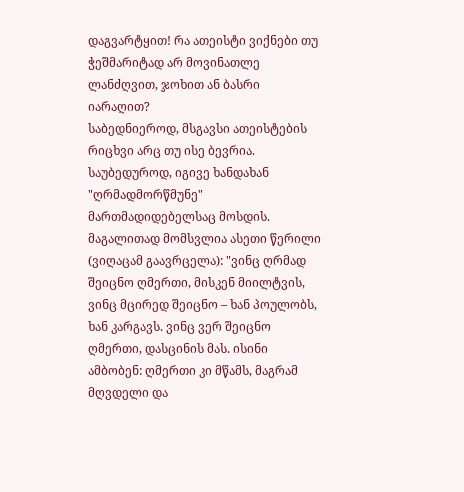დაგვარტყით! რა ათეისტი ვიქნები თუ ჭეშმარიტად არ მოვინათლე ლანძღვით, ჯოხით ან ბასრი იარაღით?
საბედნიეროდ, მსგავსი ათეისტების რიცხვი არც თუ ისე ბევრია.
საუბედუროდ, იგივე ხანდახან "ღრმადმორწმუნე" მართმადიდებელსაც მოსდის.
მაგალითად მომსვლია ასეთი წერილი (ვიღაცამ გაავრცელა): "ვინც ღრმად შეიცნო ღმერთი, მისკენ მიილტვის, ვინც მცირედ შეიცნო – ხან პოულობს, ხან კარგავს. ვინც ვერ შეიცნო ღმერთი, დასცინის მას. ისინი ამბობენ: ღმერთი კი მწამს, მაგრამ მღვდელი და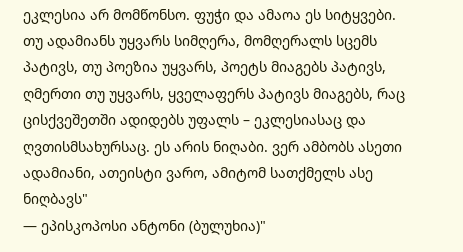ეკლესია არ მომწონსო. ფუჭი და ამაოა ეს სიტყვები. თუ ადამიანს უყვარს სიმღერა, მომღერალს სცემს პატივს, თუ პოეზია უყვარს, პოეტს მიაგებს პატივს, ღმერთი თუ უყვარს, ყველაფერს პატივს მიაგებს, რაც ცისქვეშეთში ადიდებს უფალს – ეკლესიასაც და ღვთისმსახურსაც. ეს არის ნიღაბი. ვერ ამბობს ასეთი ადამიანი, ათეისტი ვარო, ამიტომ სათქმელს ასე ნიღბავს"
— ეპისკოპოსი ანტონი (ბულუხია)"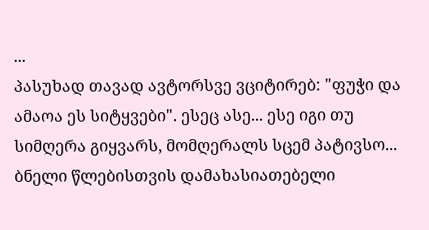...
პასუხად თავად ავტორსვე ვციტირებ: "ფუჭი და ამაოა ეს სიტყვები". ესეც ასე... ესე იგი თუ სიმღერა გიყვარს, მომღერალს სცემ პატივსო... ბნელი წლებისთვის დამახასიათებელი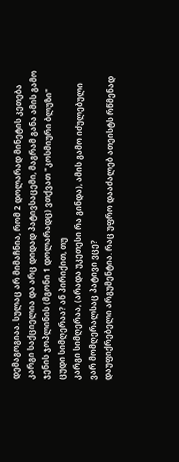დემაგოგიაა. სულაც არ მიმაჩნია, რომ 2 დოლარად მინეტის კეთება კარგი საქციელია და არც დიდად პატივსაცემი, მაგრამ განა ამის გამო ჯენის ჯოპლინის (მგონი 1 დოლარადც) ვთქვათ "კოსმიური ბლუზი" ცუდი სიმღერაა? ან პირიქით, თუ
კარგი სიმღერაა, (არადა უკეთესი რა გინდა), ამის გამო იძულებული ვარ მომღერალსაც პატივი ვცე?
დაუფიქრებელი არგუმენტია. რაც უფრო დააძალებ ათეისტს რწმენად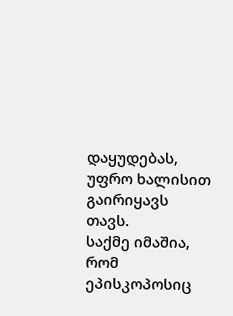დაყუდებას, უფრო ხალისით გაირიყავს თავს.
საქმე იმაშია, რომ ეპისკოპოსიც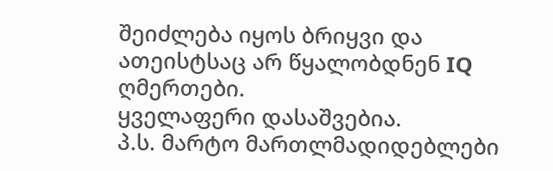შეიძლება იყოს ბრიყვი და ათეისტსაც არ წყალობდნენ IQ ღმერთები.
ყველაფერი დასაშვებია.
პ.ს. მარტო მართლმადიდებლები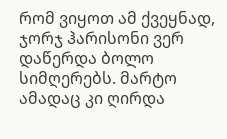რომ ვიყოთ ამ ქვეყნად, ჯორჯ ჰარისონი ვერ დაწერდა ბოლო სიმღერებს. მარტო ამადაც კი ღირდა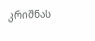კრიშნას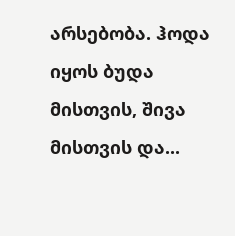არსებობა. ჰოდა იყოს ბუდა მისთვის, შივა მისთვის და...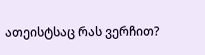ათეისტსაც რას ვერჩით?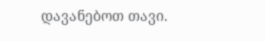დავანებოთ თავი.